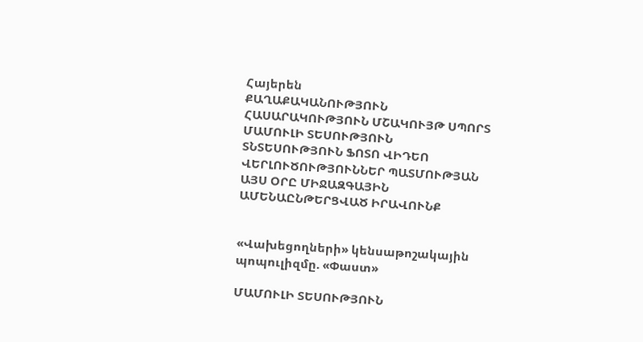Հայերեն
ՔԱՂԱՔԱԿԱՆՈՒԹՅՈՒՆ ՀԱՍԱՐԱԿՈՒԹՅՈՒՆ ՄՇԱԿՈՒՅԹ ՍՊՈՐՏ ՄԱՄՈՒԼԻ ՏԵՍՈՒԹՅՈՒՆ ՏՆՏԵՍՈՒԹՅՈՒՆ ՖՈՏՈ ՎԻԴԵՈ ՎԵՐԼՈՒԾՈՒԹՅՈՒՆՆԵՐ ՊԱՏՄՈՒԹՅԱՆ ԱՅՍ ՕՐԸ ՄԻՋԱԶԳԱՅԻՆ ԱՄԵՆԱԸՆԹԵՐՑՎԱԾ ԻՐԱՎՈՒՆՔ


«Վախեցողների» կենսաթոշակային պոպուլիզմը. «Փաստ»

ՄԱՄՈՒԼԻ ՏԵՍՈՒԹՅՈՒՆ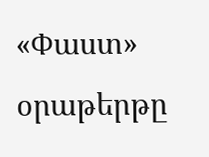«Փաստ» օրաթերթը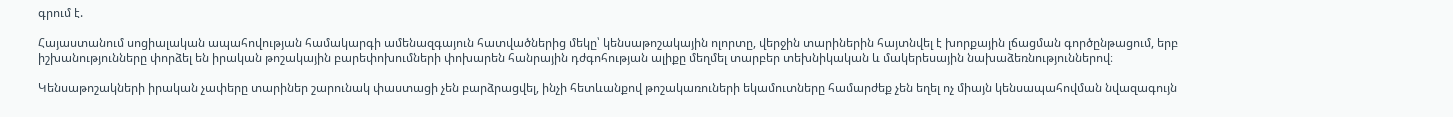գրում է.

Հայաստանում սոցիալական ապահովության համակարգի ամենազգայուն հատվածներից մեկը՝ կենսաթոշակային ոլորտը, վերջին տարիներին հայտնվել է խորքային լճացման գործընթացում, երբ իշխանությունները փորձել են իրական թոշակային բարեփոխումների փոխարեն հանրային դժգոհության ալիքը մեղմել տարբեր տեխնիկական և մակերեսային նախաձեռնություններով։

Կենսաթոշակների իրական չափերը տարիներ շարունակ փաստացի չեն բարձրացվել, ինչի հետևանքով թոշակառուների եկամուտները համարժեք չեն եղել ոչ միայն կենսապահովման նվազագույն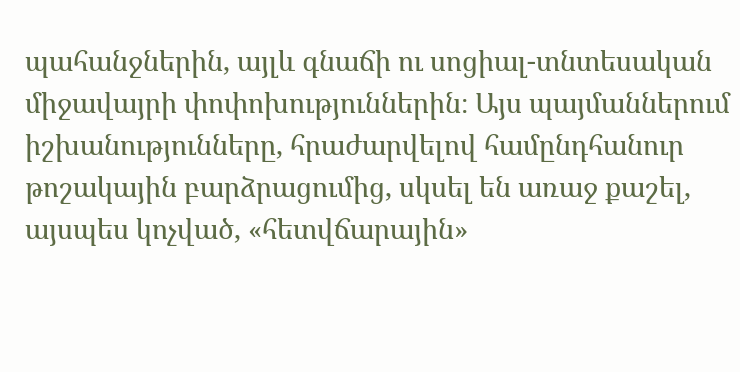պահանջներին, այլև գնաճի ու սոցիալ-տնտեսական միջավայրի փոփոխություններին։ Այս պայմաններում իշխանությունները, հրաժարվելով համընդհանուր թոշակային բարձրացումից, սկսել են առաջ քաշել, այսպես կոչված, «հետվճարային»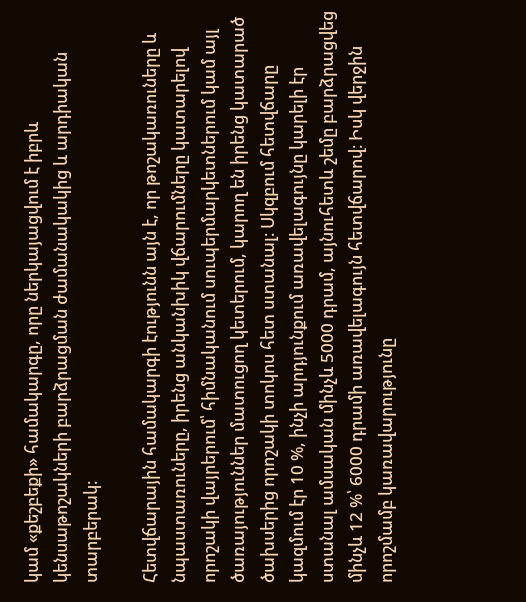կամ «քեշբեքի» համակարգը, որը ներկայացվում է իբրև կենսաթոշակների բարձրացման ժամանակակից և արդիական տարբերակ։

Հետվճարային համակարգի էությունն այն է, որ թոշակառուները և նպաստառուները, իրենց անկանխիկ վճարումները կատարելով որոշակի վայրերում՝ հիմնականում սուպերմարկետներում կամ այլ ծառայություններ մատուցող կետերում, կարող են իրենց կատարած ծախսերից որոշակի տոկոս հետ ստանալ։ Սկզբում հետվճարը կազմում էր 10 %, ինչի արդյունքում առավելագույնը կարելի էր ստանալ ամսական մինչև 5000 դրամ, այնուհետև շեմը բարձրացվեց մինչև 12 %՝ 6000 դրամի առավելագույն հետվճարով։ Իսկ վերջին որոշմամբ կառավարությունը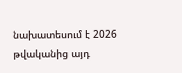նախատեսում է 2026 թվականից այդ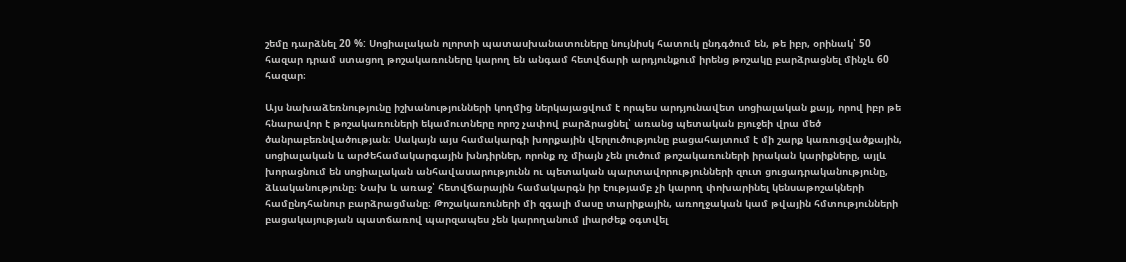շեմը դարձնել 20 %: Սոցիալական ոլորտի պատասխանատուները նույնիսկ հատուկ ընդգծում են, թե իբր, օրինակ՝ 50 հազար դրամ ստացող թոշակառուները կարող են անգամ հետվճարի արդյունքում իրենց թոշակը բարձրացնել մինչև 60 հազար։

Այս նախաձեռնությունը իշխանությունների կողմից ներկայացվում է որպես արդյունավետ սոցիալական քայլ, որով իբր թե հնարավոր է թոշակառուների եկամուտները որոշ չափով բարձրացնել՝ առանց պետական բյուջեի վրա մեծ ծանրաբեռնվածության։ Սակայն այս համակարգի խորքային վերլուծությունը բացահայտում է մի շարք կառուցվածքային, սոցիալական և արժեհամակարգային խնդիրներ, որոնք ոչ միայն չեն լուծում թոշակառուների իրական կարիքները, այլև խորացնում են սոցիալական անհավասարությունն ու պետական պարտավորությունների զուտ ցուցադրականությունը, ձևականությունը։ Նախ և առաջ՝ հետվճարային համակարգն իր էությամբ չի կարող փոխարինել կենսաթոշակների համընդհանուր բարձրացմանը։ Թոշակառուների մի զգալի մասը տարիքային, առողջական կամ թվային հմտությունների բացակայության պատճառով պարզապես չեն կարողանում լիարժեք օգտվել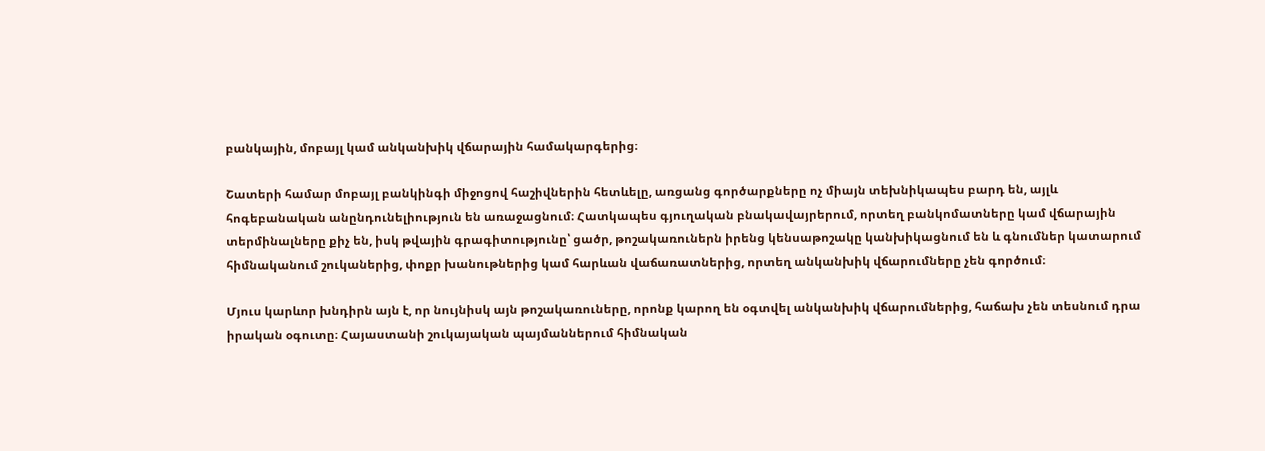բանկային, մոբայլ կամ անկանխիկ վճարային համակարգերից։

Շատերի համար մոբայլ բանկինգի միջոցով հաշիվներին հետևելը, առցանց գործարքները ոչ միայն տեխնիկապես բարդ են, այլև հոգեբանական անընդունելիություն են առաջացնում։ Հատկապես գյուղական բնակավայրերում, որտեղ բանկոմատները կամ վճարային տերմինալները քիչ են, իսկ թվային գրագիտությունը՝ ցածր, թոշակառուներն իրենց կենսաթոշակը կանխիկացնում են և գնումներ կատարում հիմնականում շուկաներից, փոքր խանութներից կամ հարևան վաճառատներից, որտեղ անկանխիկ վճարումները չեն գործում։

Մյուս կարևոր խնդիրն այն է, որ նույնիսկ այն թոշակառուները, որոնք կարող են օգտվել անկանխիկ վճարումներից, հաճախ չեն տեսնում դրա իրական օգուտը։ Հայաստանի շուկայական պայմաններում հիմնական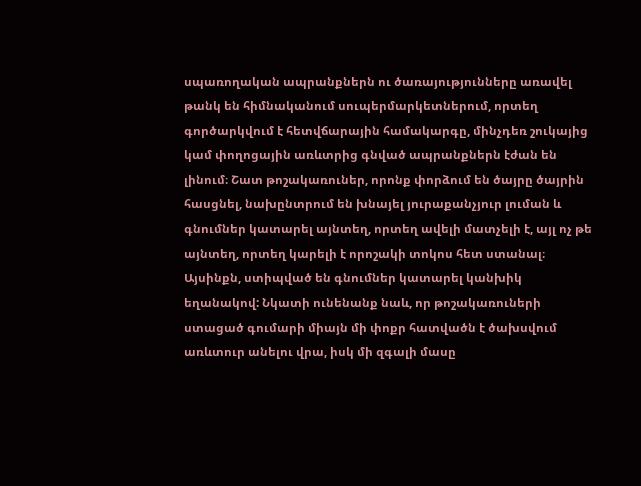սպառողական ապրանքներն ու ծառայությունները առավել թանկ են հիմնականում սուպերմարկետներում, որտեղ գործարկվում է հետվճարային համակարգը, մինչդեռ շուկայից կամ փողոցային առևտրից գնված ապրանքներն էժան են լինում։ Շատ թոշակառուներ, որոնք փորձում են ծայրը ծայրին հասցնել, նախընտրում են խնայել յուրաքանչյուր լուման և գնումներ կատարել այնտեղ, որտեղ ավելի մատչելի է, այլ ոչ թե այնտեղ, որտեղ կարելի է որոշակի տոկոս հետ ստանալ։ Այսինքն, ստիպված են գնումներ կատարել կանխիկ եղանակով: Նկատի ունենանք նաև, որ թոշակառուների ստացած գումարի միայն մի փոքր հատվածն է ծախսվում առևտուր անելու վրա, իսկ մի զգալի մասը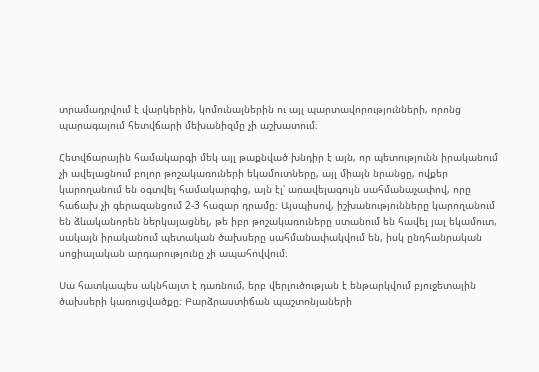տրամադրվում է վարկերին, կոմունալներին ու այլ պարտավորությունների, որոնց պարագայում հետվճարի մեխանիզմը չի աշխատում։

Հետվճարային համակարգի մեկ այլ թաքնված խնդիր է այն, որ պետությունն իրականում չի ավելացնում բոլոր թոշակառուների եկամուտները, այլ միայն նրանցը, ովքեր կարողանում են օգտվել համակարգից, այն էլ՝ առավելագույն սահմանաչափով, որը հաճախ չի գերազանցում 2-3 հազար դրամը։ Այսպիսով, իշխանությունները կարողանում են ձևականորեն ներկայացնել, թե իբր թոշակառուները ստանում են հավել յալ եկամուտ, սակայն իրականում պետական ծախսերը սահմանափակվում են, իսկ ընդհանրական սոցիալական արդարությունը չի ապահովվում։

Սա հատկապես ակնհայտ է դառնում, երբ վերլուծության է ենթարկվում բյուջետային ծախսերի կառուցվածքը։ Բարձրաստիճան պաշտոնյաների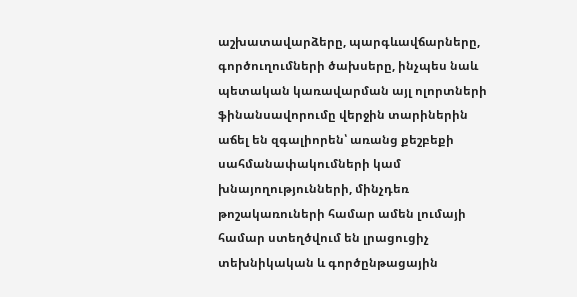աշխատավարձերը, պարգևավճարները, գործուղումների ծախսերը, ինչպես նաև պետական կառավարման այլ ոլորտների ֆինանսավորումը վերջին տարիներին աճել են զգալիորեն՝ առանց քեշբեքի սահմանափակումների կամ խնայողությունների, մինչդեռ թոշակառուների համար ամեն լումայի համար ստեղծվում են լրացուցիչ տեխնիկական և գործընթացային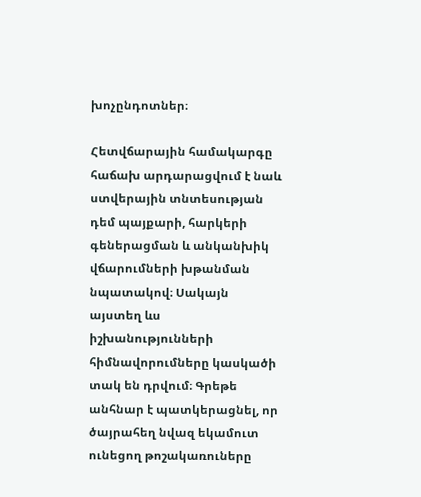խոչընդոտներ։

Հետվճարային համակարգը հաճախ արդարացվում է նաև ստվերային տնտեսության դեմ պայքարի, հարկերի գեներացման և անկանխիկ վճարումների խթանման նպատակով։ Սակայն այստեղ ևս իշխանությունների հիմնավորումները կասկածի տակ են դրվում։ Գրեթե անհնար է պատկերացնել, որ ծայրահեղ նվազ եկամուտ ունեցող թոշակառուները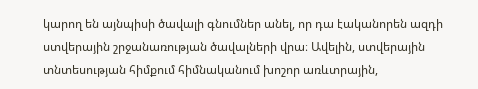կարող են այնպիսի ծավալի գնումներ անել, որ դա էականորեն ազդի ստվերային շրջանառության ծավալների վրա։ Ավելին, ստվերային տնտեսության հիմքում հիմնականում խոշոր առևտրային,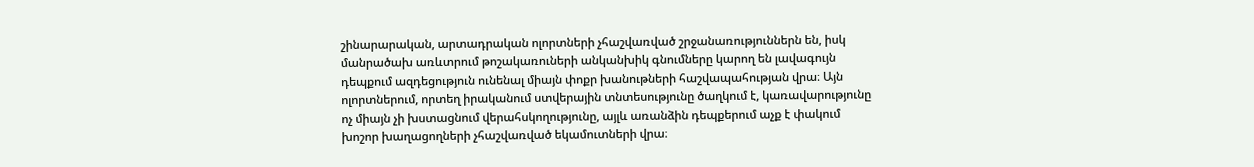շինարարական, արտադրական ոլորտների չհաշվառված շրջանառություններն են, իսկ մանրածախ առևտրում թոշակառուների անկանխիկ գնումները կարող են լավագույն դեպքում ազդեցություն ունենալ միայն փոքր խանութների հաշվապահության վրա։ Այն ոլորտներում, որտեղ իրականում ստվերային տնտեսությունը ծաղկում է, կառավարությունը ոչ միայն չի խստացնում վերահսկողությունը, այլև առանձին դեպքերում աչք է փակում խոշոր խաղացողների չհաշվառված եկամուտների վրա։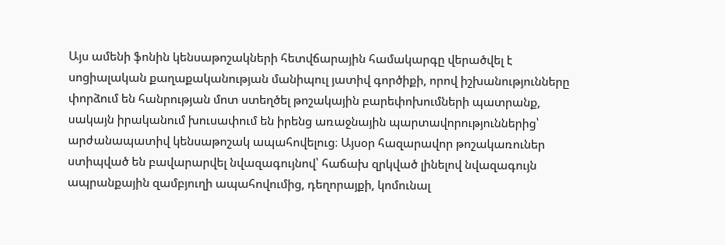Այս ամենի ֆոնին կենսաթոշակների հետվճարային համակարգը վերածվել է սոցիալական քաղաքականության մանիպուլ յատիվ գործիքի, որով իշխանությունները փորձում են հանրության մոտ ստեղծել թոշակային բարեփոխումների պատրանք, սակայն իրականում խուսափում են իրենց առաջնային պարտավորություններից՝ արժանապատիվ կենսաթոշակ ապահովելուց։ Այսօր հազարավոր թոշակառուներ ստիպված են բավարարվել նվազագույնով՝ հաճախ զրկված լինելով նվազագույն ապրանքային զամբյուղի ապահովումից, դեղորայքի, կոմունալ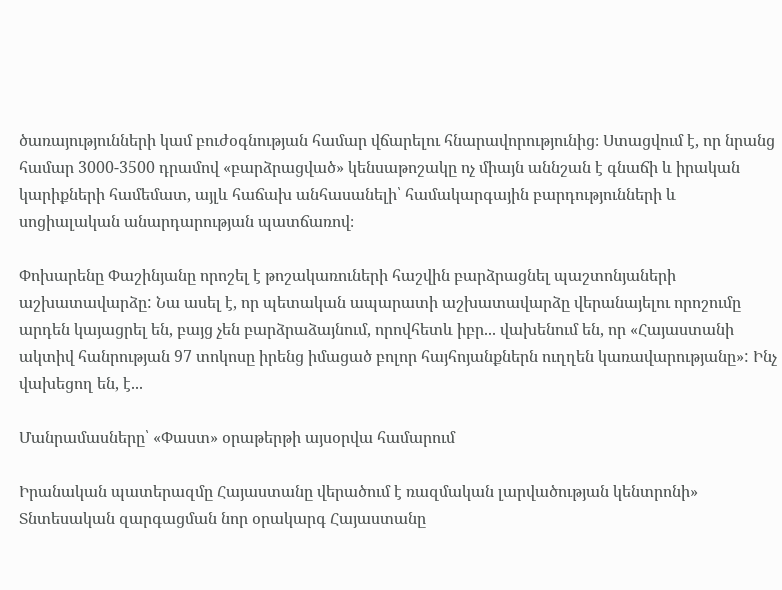ծառայությունների կամ բուժօգնության համար վճարելու հնարավորությունից։ Ստացվում է, որ նրանց համար 3000-3500 դրամով «բարձրացված» կենսաթոշակը ոչ միայն աննշան է գնաճի և իրական կարիքների համեմատ, այլև հաճախ անհասանելի՝ համակարգային բարդությունների և սոցիալական անարդարության պատճառով։

Փոխարենը Փաշինյանը որոշել է թոշակառուների հաշվին բարձրացնել պաշտոնյաների աշխատավարձը: Նա ասել է, որ պետական ապարատի աշխատավարձը վերանայելու որոշումը արդեն կայացրել են, բայց չեն բարձրաձայնում, որովհետև իբր... վախենում են, որ «Հայաստանի ակտիվ հանրության 97 տոկոսը իրենց իմացած բոլոր հայհոյանքներն ուղղեն կառավարությանը»: Ինչ վախեցող են, է...

Մանրամասները՝ «Փաստ» օրաթերթի այսօրվա համարում

Իրանական պատերազմը Հայաստանը վերածում է ռազմական լարվածության կենտրոնի»  Տնտեսական զարգացման նոր օրակարգ Հայաստանը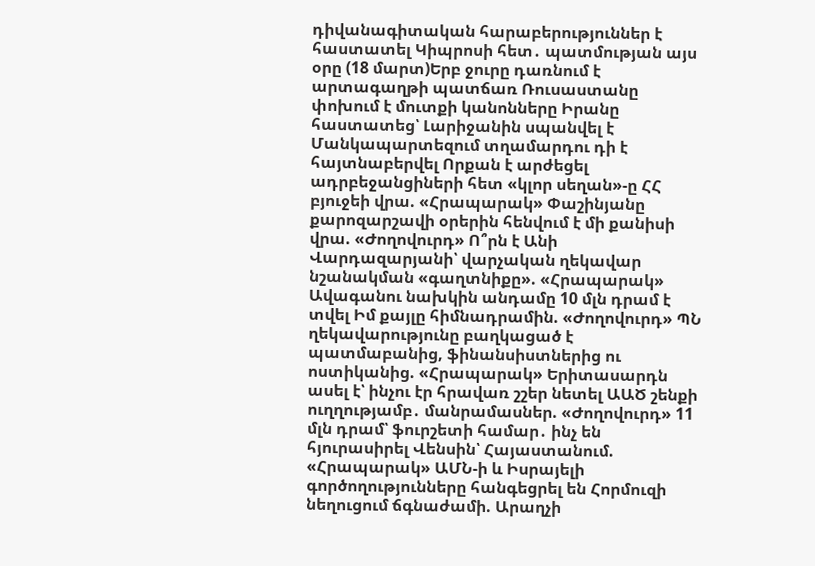դիվանագիտական հարաբերություններ է հաստատել Կիպրոսի հետ․ պատմության այս օրը (18 մարտ)Երբ ջուրը դառնում է արտագաղթի պատճառ Ռուսաստանը փոխում է մուտքի կանոնները Իրանը հաստատեց՝ Լարիջանին սպանվել է Մանկապարտեզում տղամարդու դի է հայտնաբերվել Որքան է արժեցել ադրբեջանցիների հետ «կլոր սեղան»-ը ՀՀ բյուջեի վրա. «Հրապարակ» Փաշինյանը քարոզարշավի օրերին հենվում է մի քանիսի վրա. «Ժողովուրդ» Ո՞րն է Անի Վարդազարյանի՝ վարչական ղեկավար նշանակման «գաղտնիքը». «Հրապարակ» Ավագանու նախկին անդամը 10 մլն դրամ է տվել Իմ քայլը հիմնադրամին. «Ժողովուրդ» ՊՆ ղեկավարությունը բաղկացած է պատմաբանից, ֆինանսիստներից ու ոստիկանից. «Հրապարակ» Երիտասարդն ասել է՝ ինչու էր հրավառ շշեր նետել ԱԱԾ շենքի ուղղությամբ․ մանրամասներ. «Ժողովուրդ» 11 մլն դրամ՝ ֆուրշետի համար․ ինչ են հյուրասիրել Վենսին՝ Հայաստանում. «Հրապարակ» ԱՄՆ-ի և Իսրայելի գործողությունները հանգեցրել են Հորմուզի նեղուցում ճգնաժամի. Արաղչի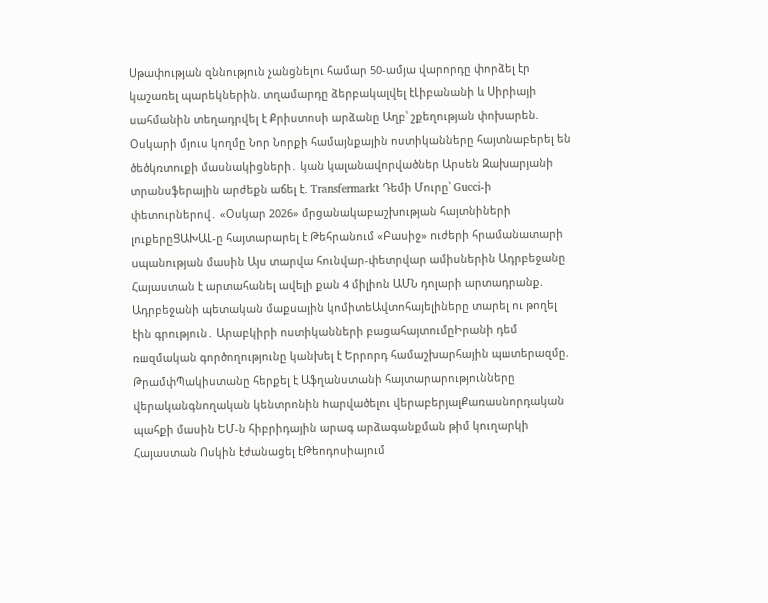Սթափության զննություն չանցնելու համար 50-ամյա վարորդը փորձել էր կաշառել պարեկներին. տղամարդը ձերբակալվել էԼիբանանի և Սիրիայի սահմանին տեղադրվել է Քրիստոսի արձանը Աղբ՝ շքեղության փոխարեն. Օսկարի մյուս կողմը Նոր Նորքի համայնքային ոստիկանները հայտնաբերել են ծեծկռտnւքի մասնակիցների․ կան կալանավորվածներ Արսեն Զախարյանի տրանսֆերային արժեքն աճել է. Transfermarkt Դեմի Մուրը՝ Gucci-ի փետուրներով․ «Օսկար 2026» մրցանակաբաշխության հայտնիների լուքերըՑԱԽԱԼ-ը հայտարարել է Թեհրանում «Բասիջ» nւժերի հրամանատարի uպանության մասին Այս տարվա հունվար-փետրվար ամիսներին Ադրբեջանը Հայաստան է արտահանել ավելի քան 4 միլիոն ԱՄՆ դոլարի արտադրանք. Ադրբեջանի պետական մաքսային կոմիտեԱվտոհայելիները տարել ու թողել էին գրություն․ Արաբկիրի ոստիկանների բացահայտումըԻրանի դեմ ռшզմական գործողությունը կանխել է Երրորդ համաշխարհային պшտերազմը. ԹրամփՊակիստանը հերքել է Աֆղանստանի հայտարարությունները վերականգնողական կենտրոնին hարվածելու վերաբերյալՔառասնորդական պահքի մասին ԵՄ-ն հիբրիդային արագ արձագանքման թիմ կուղարկի Հայաստան Ոսկին էժանացել էԹեոդոսիայում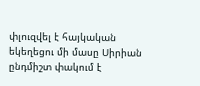փլուզվել է հայկական եկեղեցու մի մասը Սիրիան ընդմիշտ փակում է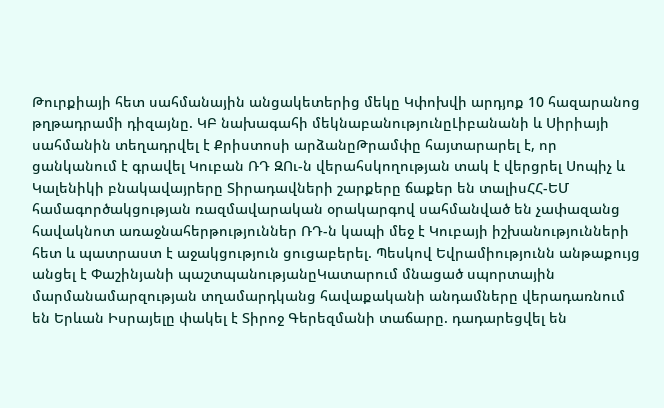Թուրքիայի հետ սահմանային անցակետերից մեկը Կփոխվի արդյոք 10 հազարանոց թղթադրամի դիզայնը. ԿԲ նախագահի մեկնաբանությունըԼիբանանի և Սիրիայի սահմանին տեղադրվել է Քրիստոսի արձանըԹրամփը հայտարարել է, որ ցանկանում է գրավել Կուբան ՌԴ ԶՈւ-ն վերահսկողության տակ է վերցրել Սոպիչ և Կալենիկի բնակավայրերը Տիրադավների շարքերը ճաքեր են տալիսՀՀ-ԵՄ համագործակցության ռազմավարական օրակարգով սահմանված են չափազանց հավակնոտ առաջնահերթություններ ՌԴ-ն կապի մեջ է Կուբայի իշխանությունների հետ և պատրաստ է աջակցություն ցուցաբերել. Պեսկով Եվրամիությունն անթաքույց անցել է Փաշինյանի պաշտպանությանըԿատարում մնացած սպորտային մարմանամարզության տղամարդկանց հավաքականի անդամները վերադառնում են Երևան Իսրայելը փակել է Տիրոջ Գերեզմանի տաճարը. դադարեցվել են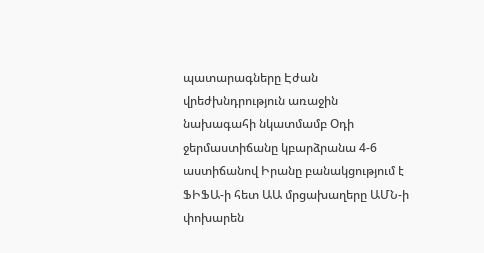պատարագները Էժան վրեժխնդրություն առաջին նախագահի նկատմամբ Օդի ջերմաստիճանը կբարձրանա 4-6 աստիճանով Իրանը բանակցությում է ՖԻՖԱ-ի հետ ԱԱ մրցախաղերը ԱՄՆ-ի փոխարեն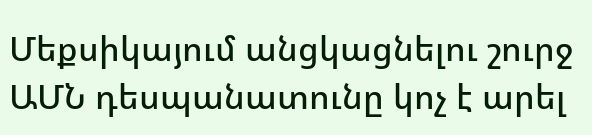Մեքսիկայում անցկացնելու շուրջ ԱՄՆ դեսպանատունը կոչ է արել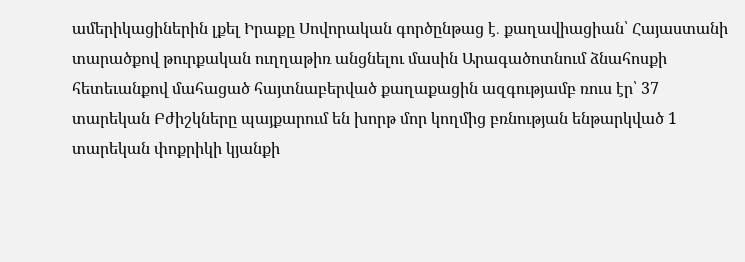ամերիկացիներին լքել Իրաքը Սովորական գործընթաց է․ քաղավիացիան՝ Հայաստանի տարածքով թուրքական ուղղաթիռ անցնելու մասին Արագածոտնում ձնահոսքի հետեւանքով մահացած հայտնաբերված քաղաքացին ազգությամբ ռուս էր՝ 37 տարեկան Բժիշկները պայքարում են խորթ մոր կողմից բռնության ենթարկված 1 տարեկան փոքրիկի կյանքի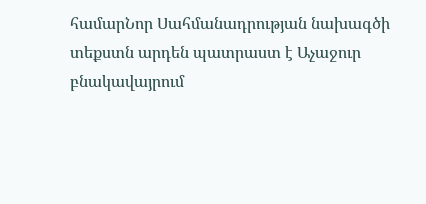համարՆոր Սահմանադրության նախագծի տեքստն արդեն պատրաստ է Աչաջուր բնակավայրում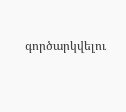գործարկվելու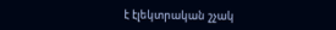է էլեկտրական շչակ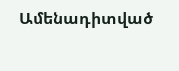Ամենադիտված